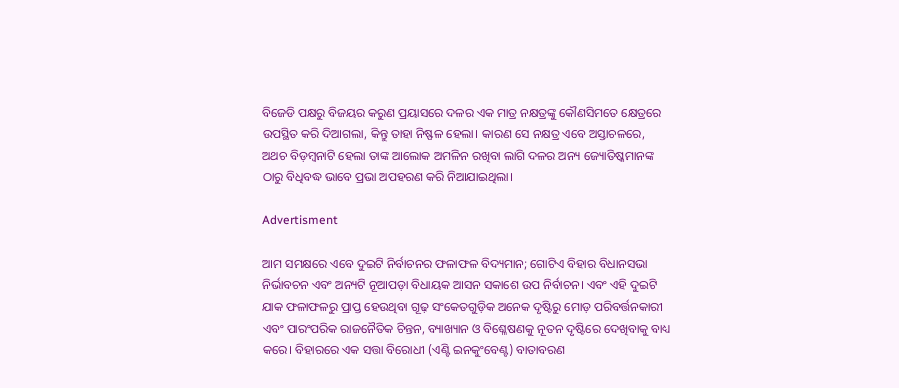ବିଜେଡି ପକ୍ଷରୁ ବିଜୟର କରୁଣ ପ୍ରୟାସରେ ଦଳର ଏକ ମାତ୍ର ନକ୍ଷତ୍ରଙ୍କୁ କୌଣସିମତେ କ୍ଷେତ୍ରରେ ଉପସ୍ଥିତ କରି ଦିଆଗଲା, କିନ୍ତୁ ତାହା ନିଷ୍ଫଳ ହେଲା। କାରଣ ସେ ନକ୍ଷତ୍ର ଏବେ ଅସ୍ତାଚଳରେ, ଅଥଚ ବିଡ଼ମ୍ବନାଟି ହେଲା ତାଙ୍କ ଆଲୋକ ଅମଳିନ ରଖିବା ଲାଗି ଦଳର ଅନ୍ୟ ଜ୍ୟୋତିଷ୍କମାନଙ୍କ ଠାରୁ ବିଧିବଦ୍ଧ ଭାବେ ପ୍ରଭା ଅପହରଣ କରି ନିଆଯାଇଥିଲା।

Advertisment

ଆମ ସମକ୍ଷରେ ଏବେ ଦୁଇଟି ନିର୍ବାଚନର ଫଳାଫଳ ବିଦ୍ୟମାନ; ଗୋଟିଏ ବିହାର ବିଧାନସଭା ନିର୍ଭାବଚନ ଏବଂ ଅନ୍ୟଟି ନୂଆପଡ଼ା ବିଧାୟକ ଆସନ ସକାଶେ ଉପ ନିର୍ବାଚନ। ଏବଂ ଏହି ଦୁଇଟି ଯାକ ଫଳାଫଳରୁ ପ୍ରାପ୍ତ ହେଉଥିବା ଗୂଢ଼ ସଂକେତଗୁଡ଼ିକ ଅନେକ ଦୃଷ୍ଟିରୁ ମୋଡ଼ ପରିବର୍ତ୍ତନକାରୀ ଏବଂ ପାରଂପରିକ ରାଜନୈତିକ ଚିନ୍ତନ, ବ୍ୟାଖ୍ୟାନ ଓ ବିଶ୍ଳେଷଣକୁ ନୂତନ ଦୃଷ୍ଟିରେ ଦେଖିବାକୁ ବାଧ୍ୟ କରେ। ବିହାରରେ ଏକ ସତ୍ତା ବିରୋଧୀ (ଏଣ୍ଟି ଇନକୁଂବେଣ୍ଟ) ବାତାବରଣ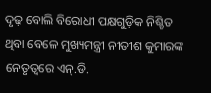ଦୃଢ଼ ବୋଲି ବିରୋଧୀ ପକ୍ଷଗୁଡ଼ିକ ନିଶ୍ଚିତ ଥିବା ବେଳେ ମୁଖ୍ୟମନ୍ତ୍ରୀ ନୀତୀଶ କୁମାରଙ୍କ ନେତୃତ୍ବରେ ଏନ୍‌.ଡି.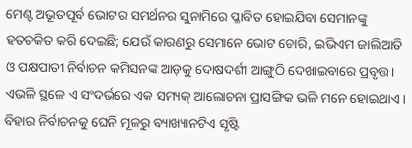ମେଣ୍ଟ ଅଭୂତପୂର୍ବ ଭୋଟର ସମର୍ଥନର ସୁନାମିରେ ପ୍ଳାବିତ ହୋଇଯିବା ସେମାନଙ୍କୁ ହତଚକିତ କରି ଦେଇଛି; ଯେଉଁ କାରଣରୁ ସେମାନେ ଭୋଟ ଚୋରି, ଇଭିଏମ ଜାଲିଆତି ଓ ପକ୍ଷପାତୀ ନିର୍ବାଚନ କମିସନଙ୍କ ଆଡ଼କୁ ଦୋଷଦର୍ଶୀ ଆଙ୍ଗୁଠି ଦେଖାଇବାରେ ପ୍ରବୃତ୍ତ। ଏଭଳି ସ୍ଥଳେ ଏ ସଂଦର୍ଭରେ ଏକ ସମ୍ୟକ୍‌ ଆଲୋଚନା ପ୍ରାସଙ୍ଗିକ ଭଳି ମନେ ହୋଇଥାଏ।
ବିହାର ନିର୍ବାଚନକୁ ଘେନି ମୂଳରୁ ବ୍ୟାଖ୍ୟାନଟିଏ ସୃଷ୍ଟି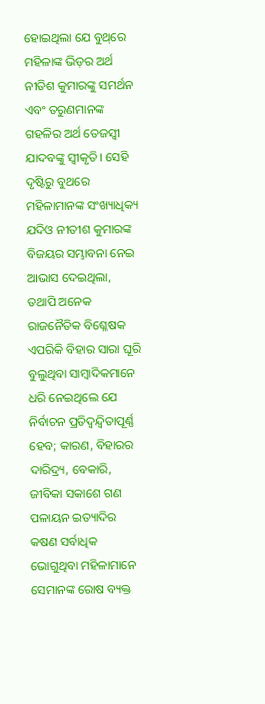ହୋଇଥିଲା ଯେ ବୁଥ୍‌ରେ ମହିଳାଙ୍କ ଭିଡ଼ର ଅର୍ଥ ନୀତିଶ କୁମାରଙ୍କୁ ସମର୍ଥନ ଏବଂ ତରୁଣମାନଙ୍କ ଗହଳିର ଅର୍ଥ ତେଜସ୍ବୀ ଯାଦବଙ୍କୁ ସ୍ବୀକୃତି। ସେହି ଦୃଷ୍ଟିରୁ ବୁଥରେ ମହିଳାମାନଙ୍କ ସଂଖ୍ୟାଧିକ୍ୟ ଯଦିଓ ନୀତୀଶ କୁମାରଙ୍କ ବିଜୟର ସମ୍ଭାବନା ନେଇ ଆଭାସ ଦେଇଥିଲା, ତଥାପି ଅନେକ ରାଜନୈତିକ ବିଶ୍ଳେଷକ ଏପରିକି ବିହାର ସାରା ଘୂରି ବୁଲୁଥିବା ସାମ୍ବାଦିକମାନେ ଧରି ନେଇଥିଲେ ଯେ ନିର୍ବାଚନ ପ୍ରତିଦ୍ବନ୍ଦ୍ବିତାପୂର୍ଣ୍ଣ ହେବ; କାରଣ, ବିହାରର ଦାରିଦ୍ର୍ୟ, ବେକାରି, ଜୀବିକା ସକାଶେ ଗଣ ପଳାୟନ ଇତ୍ୟାଦିର କଷଣ ସର୍ବାଧିକ ଭୋଗୁଥିବା ମହିଳାମାନେ ସେମାନଙ୍କ ରୋଷ ବ୍ୟକ୍ତ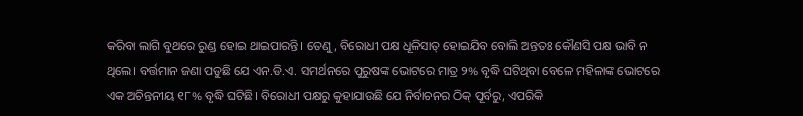କରିବା ଲାଗି ବୁଥରେ ରୁଣ୍ଡ ହୋଇ ଥାଇପାରନ୍ତି। ତେଣୁ, ବିରୋଧୀ ପକ୍ଷ ଧୂଳିସାତ୍‌ ହୋଇଯିବ ବୋଲି ଅନ୍ତତଃ କୌଣସି ପକ୍ଷ ଭାବି ନ ଥିଲେ। ବର୍ତ୍ତମାନ ଜଣା ପଡୁଛି ଯେ ଏନ.ଡି.ଏ. ସମର୍ଥନରେ ପୁରୁଷଙ୍କ ଭୋଟରେ ମାତ୍ର ୨% ବୃଦ୍ଧି ଘଟିଥିବା ବେଳେ ମହିଳାଙ୍କ ଭୋଟରେ ଏକ ଅଚିନ୍ତନୀୟ ୧୮% ବୃଦ୍ଧି ଘଟିଛି। ବିରୋଧୀ ପକ୍ଷରୁ କୁହାଯାଉଛି ଯେ ନିର୍ବାଚନର ଠିକ୍‌ ପୂର୍ବରୁ, ଏପରିକି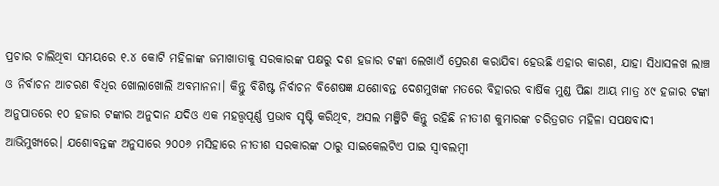ପ୍ରଚାର ଚାଲିଥିବା ସମୟରେ ୧.୪ କୋଟି ମହିଳାଙ୍କ ଜମାଖାତାକୁ ସରକାରଙ୍କ ପକ୍ଷରୁ ଦଶ ହଜାର ଟଙ୍କା ଲେଖାଏଁ ପ୍ରେରଣ କରାଯିବା ହେଉଛି ଏହାର କାରଣ, ଯାହା ସିଧାସଳଖ ଲାଞ୍ଚ ଓ ନିର୍ବାଚନ ଆଚରଣ ବିଧିର ଖୋଲାଖୋଲି ଅବମାନନା। କିନ୍ତୁ ବିଶିଷ୍ଟ ନିର୍ବାଚନ ବିଶେଷଜ୍ଞ ଯଶୋବନ୍ତ ଦେଶମୁଖଙ୍କ ମତରେ ବିହାରର ବାର୍ଷିକ ମୁଣ୍ଡ ପିଛା ଆୟ ମାତ୍ର ୪୯ ହଜାର ଟଙ୍କା ଅନୁପାତରେ ୧୦ ହଜାର ଟଙ୍କାର ଅନୁଦାନ ଯଦିଓ ଏକ ମହତ୍ତ୍ବପୂର୍ଣ୍ଣ ପ୍ରଭାବ ସୃଷ୍ଟି କରିଥିବ, ଅସଲ ମଞ୍ଜିଟି କିନ୍ତୁ ରହିଛି ନୀତୀଶ କୁମାରଙ୍କ ଚରିତ୍ରଗତ ମହିଳା ସପକ୍ଷବାଦୀ ଆଭିମୁଖ୍ୟରେ। ଯଶୋବନ୍ତଙ୍କ ଅନୁସାରେ ୨୦୦୬ ମସିହାରେ ନୀତୀଶ ସରକାରଙ୍କ ଠାରୁ ସାଇକେଲଟିଏ ପାଇ ସ୍ବାବଲମ୍ବୀ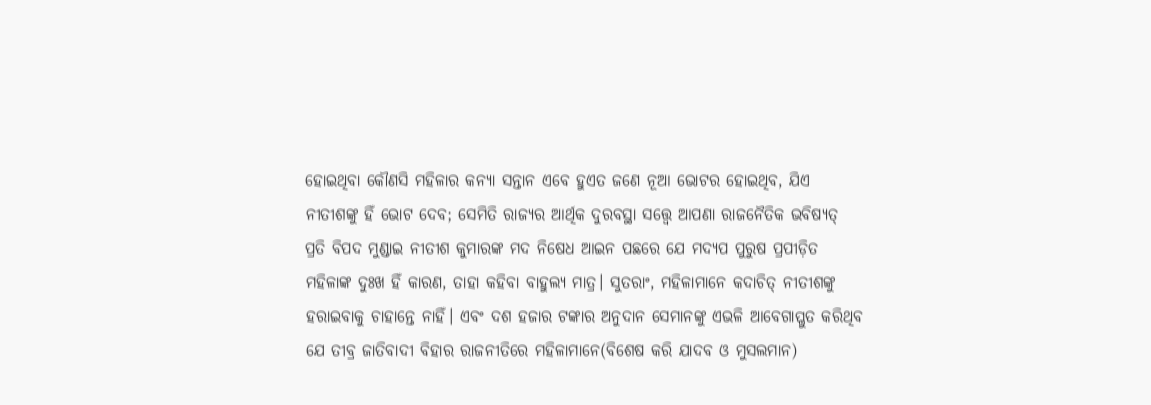ହୋଇଥିବା କୌଣସି ମହିଳାର କନ୍ୟା ସନ୍ତାନ ଏବେ ହୁଏତ ଜଣେ ନୂଆ ଭୋଟର ହୋଇଥିବ, ଯିଏ ନୀତୀଶଙ୍କୁ ହିଁ ଭୋଟ ଦେବ; ସେମିତି ରାଜ୍ୟର ଆର୍ଥିକ ଦୁରବସ୍ଥା ସତ୍ତ୍ବେ ଆପଣା ରାଜନୈତିକ ଭବିଷ୍ୟତ୍‌ ପ୍ରତି ବିପଦ ମୁଣ୍ଡାଇ ନୀତୀଶ କୁମାରଙ୍କ ମଦ ନିଷେଧ ଆଇନ ପଛରେ ଯେ ମଦ୍ୟପ ପୁରୁଷ ପ୍ରପୀଡ଼ିତ ମହିଳାଙ୍କ ଦୁଃଖ ହିଁ କାରଣ, ତାହା କହିବା ବାହୁଲ୍ୟ ମାତ୍ର। ସୁତରାଂ, ମହିଳାମାନେ କଦାଚିତ୍‌ ନୀତୀଶଙ୍କୁ ହରାଇବାକୁ ଚାହାନ୍ତେ ନାହିଁ। ଏବଂ ଦଶ ହଜାର ଟଙ୍କାର ଅନୁଦାନ ସେମାନଙ୍କୁ ଏଭଳି ଆବେଗାପ୍ଳୁତ କରିଥିବ ଯେ ତୀବ୍ର ଜାତିବାଦୀ ବିହାର ରାଜନୀତିରେ ମହିଳାମାନେ(ବିଶେଷ କରି ଯାଦବ ଓ ମୁସଲମାନ)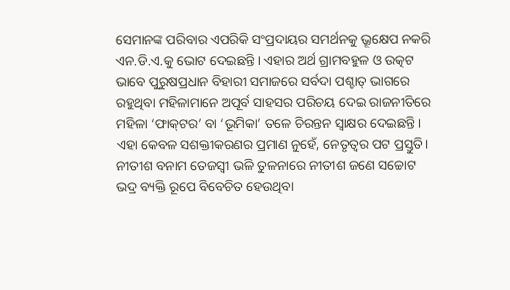ସେମାନଙ୍କ ପରିବାର ଏପରିକି ସଂପ୍ରଦାୟର ସମର୍ଥନକୁ ଭ୍ରୂକ୍ଷେପ ନକରି ଏନ.ଡି.ଏ.କୁ ଭୋଟ ଦେଇଛନ୍ତି। ଏହାର ଅର୍ଥ ଗ୍ରାମବହୁଳ ଓ ଉତ୍କଟ ଭାବେ ପୁରୁଷପ୍ରଧାନ ବିହାରୀ ସମାଜରେ ସର୍ବଦା ପଶ୍ଚାତ୍‌ ଭାଗରେ ରହୁଥିବା ମହିଳାମାନେ ଅପୂର୍ବ ସାହସର ପରିଚୟ ଦେଇ ରାଜନୀତିରେ ମହିଳା ‘ଫାକ୍‌ଟର’ ବା ‘ଭୂମିକା’ ତଳେ ଚିରନ୍ତନ ସ୍ବାକ୍ଷର ଦେଇଛନ୍ତି। ଏହା କେବଳ ସଶକ୍ତୀକରଣର ପ୍ରମାଣ ନୁହେଁ, ନେତୃତ୍ବର ପଟ ପ୍ରସ୍ତୁତି।
ନୀତୀଶ ବନାମ ତେଜସ୍ବୀ ଭଳି ତୁଳନାରେ ନୀତୀଶ ଜଣେ ସଚ୍ଚୋଟ ଭଦ୍ର ବ୍ୟକ୍ତି ରୂପେ ବିବେଚିତ ହେଉଥିବା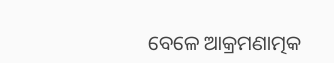ବେଳେ ଆକ୍ରମଣାତ୍ମକ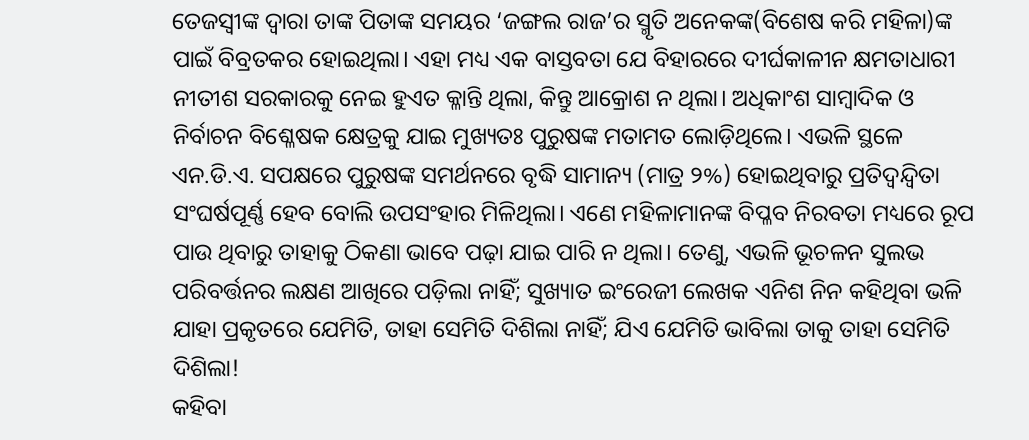ତେଜସ୍ବୀଙ୍କ ଦ୍ବାରା ତାଙ୍କ ପିତାଙ୍କ ସମୟର ‘ଜଙ୍ଗଲ ରାଜ’ର ସ୍ମୃତି ଅନେକଙ୍କ(ବିଶେଷ କରି ମହିଳା)ଙ୍କ ପାଇଁ ବିବ୍ରତକର ହୋଇଥିଲା। ଏହା ମଧ୍ୟ ଏକ ବାସ୍ତବତା ଯେ ବିହାରରେ ଦୀର୍ଘକାଳୀନ କ୍ଷମତାଧାରୀ ନୀତୀଶ ସରକାରକୁ ନେଇ ହୁଏତ କ୍ଳାନ୍ତି ଥିଲା, କିନ୍ତୁ ଆକ୍ରୋଶ ନ ଥିଲା। ଅଧିକାଂଶ ସାମ୍ବାଦିକ ଓ ନିର୍ବାଚନ ବିଶ୍ଳେଷକ କ୍ଷେତ୍ରକୁ ଯାଇ ମୁଖ୍ୟତଃ ପୁରୁଷଙ୍କ ମତାମତ ଲୋଡ଼ିଥିଲେ। ଏଭଳି ସ୍ଥଳେ ଏନ.ଡି.ଏ. ସପକ୍ଷରେ ପୁରୁଷଙ୍କ ସମର୍ଥନରେ ବୃଦ୍ଧି ସାମାନ୍ୟ (ମାତ୍ର ୨%) ହୋଇଥିବାରୁ ପ୍ରତିଦ୍ବନ୍ଦ୍ବିତା ସଂଘର୍ଷପୂର୍ଣ୍ଣ ହେବ ବୋଲି ଉପସଂହାର ମିଳିଥିଲା। ଏଣେ ମହିଳାମାନଙ୍କ ବିପ୍ଳବ ନିରବତା ମଧ୍ୟରେ ରୂପ ପାଉ ଥିବାରୁ ତାହାକୁ ଠିକଣା ଭାବେ ପଢ଼ା ଯାଇ ପାରି ନ ଥିଲା। ତେଣୁ, ଏଭଳି ଭୂଚଳନ ସୁଲଭ ପରିବର୍ତ୍ତନର ଲକ୍ଷଣ ଆଖିରେ ପଡ଼ିଲା ନାହିଁ; ସୁଖ୍ୟାତ ଇଂରେଜୀ ଲେଖକ ଏନିଶ ନିନ କହିଥିବା ଭଳି ଯାହା ପ୍ରକୃତରେ ଯେମିତି, ତାହା ସେମିତି ଦିଶିଲା ନାହିଁ; ଯିଏ ଯେମିତି ଭାବିଲା ତାକୁ ତାହା ସେମିତି ଦିଶିଲା!
କହିବା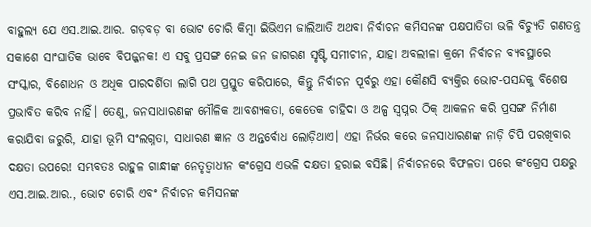ବାହୁଲ୍ୟ ଯେ ଏସ.ଆଇ.ଆର. ଗଡ଼ବଡ଼ ବା ଭୋଟ ଚୋରି କିମ୍ବା ଇିଭିଏମ ଜାଲିଆତି ଅଥବା ନିର୍ବାଚନ କମିସନଙ୍କ ପକ୍ଷପାତିତା ଭଳି ବିଚ୍ୟୁତି ଗଣତନ୍ତ୍ର ସକାଶେ ସାଂଘାତିକ ଭାବେ ବିପଜ୍ଜନକ! ଏ ସବୁ ପ୍ରସଙ୍ଗ ନେଇ ଜନ ଜାଗରଣ ସୃଷ୍ଟି ସମୀଚୀନ, ଯାହା ଅବଲୀଳା କ୍ରମେ ନିର୍ବାଚନ ବ୍ୟବସ୍ଥାରେ ସଂସ୍କାର, ବିଶୋଧନ ଓ ଅଧିକ ପାରଦର୍ଶିତା ଲାଗି ପଥ ପ୍ରସ୍ତୁତ କରିପାରେ, କିନ୍ତୁ ନିର୍ବାଚନ ପୂର୍ବରୁ ଏହା କୌଣସି ବ୍ୟକ୍ତିର ଭୋଟ-ପସନ୍ଦକୁ ବିଶେଷ ପ୍ରଭାବିତ କରିବ ନାହିଁ। ତେଣୁ, ଜନସାଧାରଣଙ୍କ ମୌଳିକ ଆବଶ୍ୟକତା, କେତେକ ଚାହିଦା ଓ ଅଳ୍ପ ସ୍ବପ୍ନର ଠିକ୍‌ ଆକଳନ କରି ପ୍ରସଙ୍ଗ ନିର୍ମାଣ କରାଯିବା ଜରୁରି, ଯାହା ଭୂମି ସଂଲଗ୍ନତା, ସାଧାରଣ ଜ୍ଞାନ ଓ ଅନ୍ତର୍ବୋଧ ଲୋଡ଼ିଥାଏ। ଏହା ନିର୍ଭର କରେ ଜନସାଧାରଣଙ୍କ ନାଡ଼ି ଚିପି ପରଖିବାର ଦକ୍ଷତା ଉପରେ! ସମ୍ଭବତଃ ରାହୁଳ ଗାନ୍ଧୀଙ୍କ ନେତୃତ୍ବାଧୀନ କଂଗ୍ରେସ ଏଭଳି ଦକ୍ଷତା ହରାଇ ବସିଛି। ନିର୍ବାଚନରେ ବିଫଳତା ପରେ କଂଗ୍ରେସ ପକ୍ଷରୁ ଏସ.ଆଇ.ଆର., ଭୋଟ ଚୋରି ଏବଂ ନିର୍ବାଚନ କମିସନଙ୍କ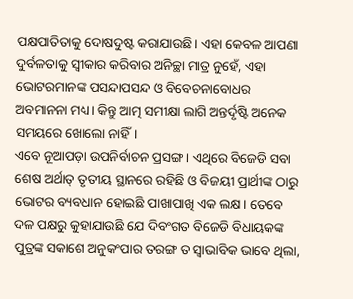ପକ୍ଷପାତିତାକୁ ଦୋଷଦୁଷ୍ଟ କରାଯାଉଛି। ଏହା କେବଳ ଆପଣା ଦୁର୍ବଳତାକୁ ସ୍ବୀକାର କରିବାର ଅନିଚ୍ଛା ମାତ୍ର ନୁହେଁ, ଏହା ଭୋଟରମାନଙ୍କ ପସନ୍ଦାପସନ୍ଦ ଓ ବିବେଚନାବୋଧର ଅବମାନନା ମଧ୍ୟ। କିନ୍ତୁ ଆତ୍ମ ସମୀକ୍ଷା ଲାଗି ଅନ୍ତର୍ଦୃଷ୍ଟି ଅନେକ ସମୟରେ ଖୋଲୋ ନାହିଁ।
ଏବେ ନୂଆପଡ଼ା ଉପନିର୍ବାଚନ ପ୍ରସଙ୍ଗ। ଏଥିରେ ବିଜେଡି ସବା ଶେଷ ଅର୍ଥାତ୍‌ ତୃତୀୟ ସ୍ଥାନରେ ରହିଛି ଓ ବିଜୟୀ ପ୍ରାର୍ଥୀଙ୍କ ଠାରୁ ଭୋଟର ବ୍ୟବଧାନ ହୋଇଛି ପାଖାପାଖି ଏକ ଲକ୍ଷ। ତେବେ ଦଳ ପକ୍ଷରୁ କୁହାଯାଉଛି ଯେ ଦିବଂଗତ ବିଜେଡି ବିଧାୟକଙ୍କ ପୁତ୍ରଙ୍କ ସକାଶେ ଅନୁକଂପାର ତରଙ୍ଗ ତ ସ୍ବାଭାବିକ ଭାବେ ଥିଲା,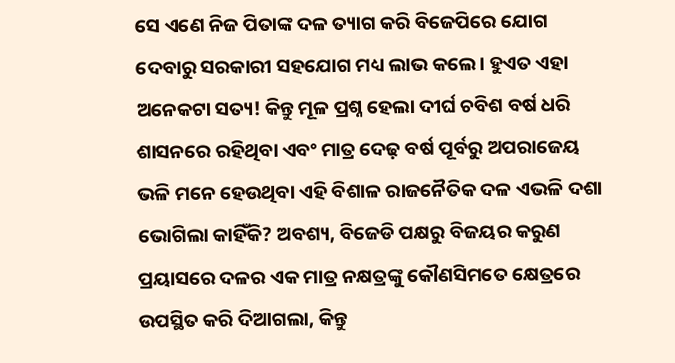ସେ ଏଣେ ନିଜ ପିତାଙ୍କ ଦଳ ତ୍ୟାଗ କରି ବିଜେପିରେ ଯୋଗ ଦେବାରୁ ସରକାରୀ ସହଯୋଗ ମଧ୍ୟ ଲାଭ କଲେ। ହୁଏତ ଏହା ଅନେକଟା ସତ୍ୟ! କିନ୍ତୁ ମୂଳ ପ୍ରଶ୍ନ ହେଲା ଦୀର୍ଘ ଚବିଶ ବର୍ଷ ଧରି ଶାସନରେ ରହିଥିବା ଏବଂ ମାତ୍ର ଦେଢ଼ ବର୍ଷ ପୂର୍ବରୁ ଅପରାଜେୟ ଭଳି ମନେ ହେଉଥିବା ଏହି ବିଶାଳ ରାଜନୈତିକ ଦଳ ଏଭଳି ଦଶା ଭୋଗିଲା କାହିଁକି? ଅବଶ୍ୟ, ବିଜେଡି ପକ୍ଷରୁ ବିଜୟର କରୁଣ ପ୍ରୟାସରେ ଦଳର ଏକ ମାତ୍ର ନକ୍ଷତ୍ରଙ୍କୁ କୌଣସିମତେ କ୍ଷେତ୍ରରେ ଉପସ୍ଥିତ କରି ଦିଆଗଲା, କିନ୍ତୁ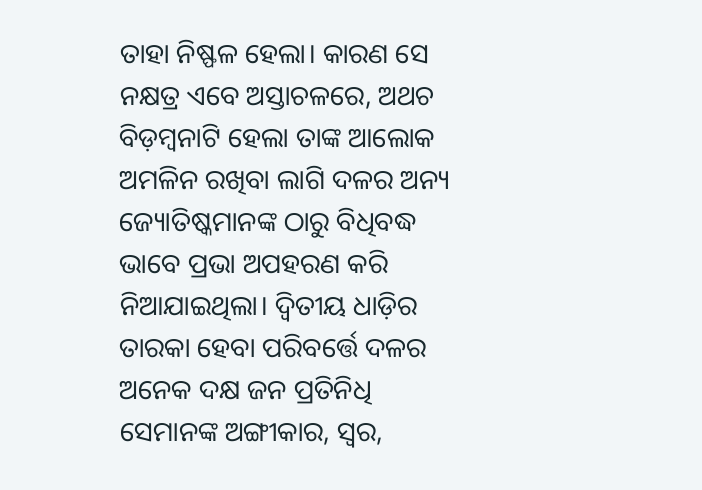ତାହା ନିଷ୍ଫଳ ହେଲା। କାରଣ ସେ ନକ୍ଷତ୍ର ଏବେ ଅସ୍ତାଚଳରେ, ଅଥଚ ବିଡ଼ମ୍ବନାଟି ହେଲା ତାଙ୍କ ଆଲୋକ ଅମଳିନ ରଖିବା ଲାଗି ଦଳର ଅନ୍ୟ ଜ୍ୟୋତିଷ୍କମାନଙ୍କ ଠାରୁ ବିଧିବଦ୍ଧ ଭାବେ ପ୍ରଭା ଅପହରଣ କରି ନିଆଯାଇଥିଲା। ଦ୍ବିତୀୟ ଧାଡ଼ିର ତାରକା ହେବା ପରିବର୍ତ୍ତେ ଦଳର ଅନେକ ଦକ୍ଷ ଜନ ପ୍ରତିନିଧି ସେମାନଙ୍କ ଅଙ୍ଗୀକାର, ସ୍ବର,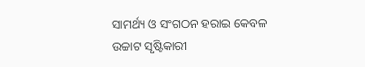ସାମର୍ଥ୍ୟ ଓ ସଂଗଠନ ହରାଇ କେବଳ ଉଚ୍ଚାଟ ସୃଷ୍ଟିକାରୀ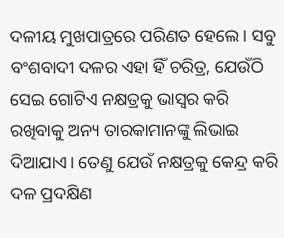ଦଳୀୟ ମୁଖପାତ୍ରରେ ପରିଣତ ହେଲେ। ସବୁ ବଂଶବାଦୀ ଦଳର ଏହା ହିଁ ଚରିତ୍ର, ଯେଉଁଠି ସେଇ ଗୋଟିଏ ନକ୍ଷତ୍ରକୁ ଭାସ୍ବର କରି ରଖିବାକୁ ଅନ୍ୟ ତାରକାମାନଙ୍କୁ ଲିଭାଇ ଦିଆଯାଏ। ତେଣୁ ଯେଉଁ ନକ୍ଷତ୍ରକୁ କେନ୍ଦ୍ର କରି ଦଳ ପ୍ରଦକ୍ଷିଣ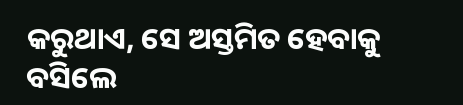କରୁଥାଏ, ସେ ଅସ୍ତମିତ ହେବାକୁ ବସିଲେ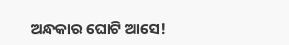ଅନ୍ଧକାର ଘୋଟି ଆସେ!